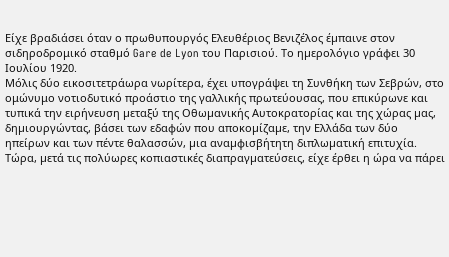Είχε βραδιάσει όταν ο πρωθυπουργός Ελευθέριος Βενιζέλος έµπαινε στον σιδηροδρομικό σταθµό Gare de Lyon του Παρισιού. Το ηµερολόγιο γράφει 30 Ιουλίου 1920.
Μόλις δύο εικοσιτετράωρα νωρίτερα, έχει υπογράψει τη Συνθήκη των Σεβρών, στο ομώνυμο νοτιοδυτικό προάστιο της γαλλικής πρωτεύουσας, που επικύρωνε και τυπικά την ειρήνευση µεταξύ της Οθωµανικής Αυτοκρατορίας και της χώρας µας, δηµιουργώντας, βάσει των εδαφών που αποκοµίζαµε, την Ελλάδα των δύο ηπείρων και των πέντε θαλασσών, µια αναµφισβήτητη διπλωµατική επιτυχία. Τώρα, µετά τις πολύωρες κοπιαστικές διαπραγµατεύσεις, είχε έρθει η ώρα να πάρει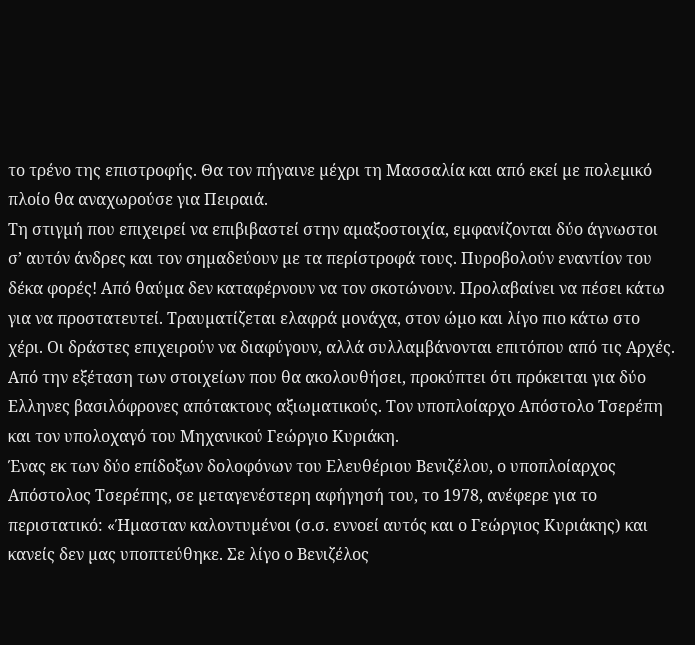το τρένο της επιστροφής. Θα τον πήγαινε µέχρι τη Μασσαλία και από εκεί µε πολεµικό πλοίο θα αναχωρούσε για Πειραιά.
Τη στιγµή που επιχειρεί να επιβιβαστεί στην αµαξοστοιχία, εµφανίζονται δύο άγνωστοι σ’ αυτόν άνδρες και τον σηµαδεύουν µε τα περίστροφά τους. Πυροβολούν εναντίον του δέκα φορές! Από θαύµα δεν καταφέρνουν να τον σκοτώνουν. Προλαβαίνει να πέσει κάτω για να προστατευτεί. Τραυµατίζεται ελαφρά µονάχα, στον ώµο και λίγο πιο κάτω στο χέρι. Οι δράστες επιχειρούν να διαφύγουν, αλλά συλλαµβάνονται επιτόπου από τις Αρχές. Από την εξέταση των στοιχείων που θα ακολουθήσει, προκύπτει ότι πρόκειται για δύο Ελληνες βασιλόφρονες απότακτους αξιωµατικούς. Τον υποπλοίαρχο Απόστολο Τσερέπη και τον υπολοχαγό του Μηχανικού Γεώργιο Κυριάκη.
Ένας εκ των δύο επίδοξων δολοφόνων του Ελευθέριου Βενιζέλου, ο υποπλοίαρχος Απόστολος Τσερέπης, σε µεταγενέστερη αφήγησή του, το 1978, ανέφερε για το περιστατικό: «Ήµασταν καλοντυµένοι (σ.σ. εννοεί αυτός και ο Γεώργιος Κυριάκης) και κανείς δεν µας υποπτεύθηκε. Σε λίγο ο Βενιζέλος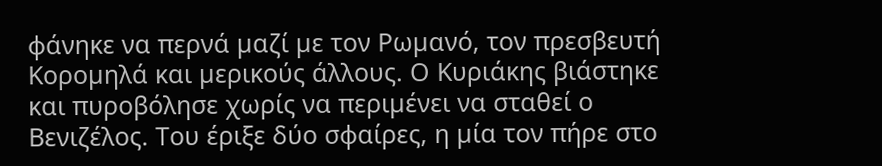φάνηκε να περνά µαζί µε τον Ρωµανό, τον πρεσβευτή Κοροµηλά και µερικούς άλλους. Ο Κυριάκης βιάστηκε και πυροβόλησε χωρίς να περιµένει να σταθεί ο Βενιζέλος. Του έριξε δύο σφαίρες, η µία τον πήρε στο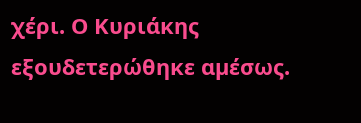χέρι. Ο Κυριάκης εξουδετερώθηκε αµέσως.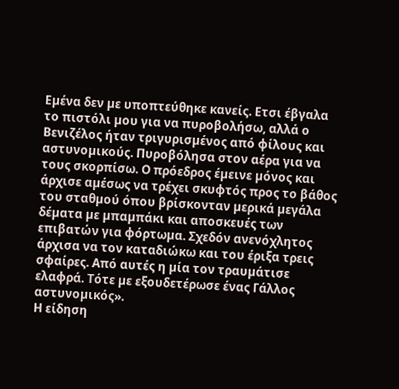Εµένα δεν µε υποπτεύθηκε κανείς. Ετσι έβγαλα το πιστόλι µου για να πυροβολήσω, αλλά ο Βενιζέλος ήταν τριγυρισµένος από φίλους και αστυνοµικούς. Πυροβόλησα στον αέρα για να τους σκορπίσω. Ο πρόεδρος έµεινε µόνος και άρχισε αµέσως να τρέχει σκυφτός προς το βάθος του σταθµού όπου βρίσκονταν µερικά µεγάλα δέµατα µε µπαµπάκι και αποσκευές των επιβατών για φόρτωµα. Σχεδόν ανενόχλητος άρχισα να τον καταδιώκω και του έριξα τρεις σφαίρες. Από αυτές η µία τον τραυµάτισε ελαφρά. Τότε µε εξουδετέρωσε ένας Γάλλος αστυνοµικός».
Η είδηση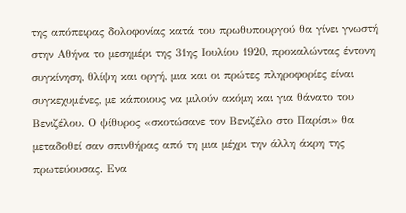της απόπειρας δολοφονίας κατά του πρωθυπουργού θα γίνει γνωστή στην Αθήνα το µεσηµέρι της 31ης Ιουλίου 1920, προκαλώντας έντονη συγκίνηση, θλίψη και οργή, µια και οι πρώτες πληροφορίες είναι συγκεχυμένες, µε κάποιους να µιλούν ακόµη και για θάνατο του Βενιζέλου. Ο ψίθυρος «σκοτώσανε τον Βενιζέλο στο Παρίσι» θα µεταδοθεί σαν σπινθήρας από τη µια µέχρι την άλλη άκρη της πρωτεύουσας. Ενα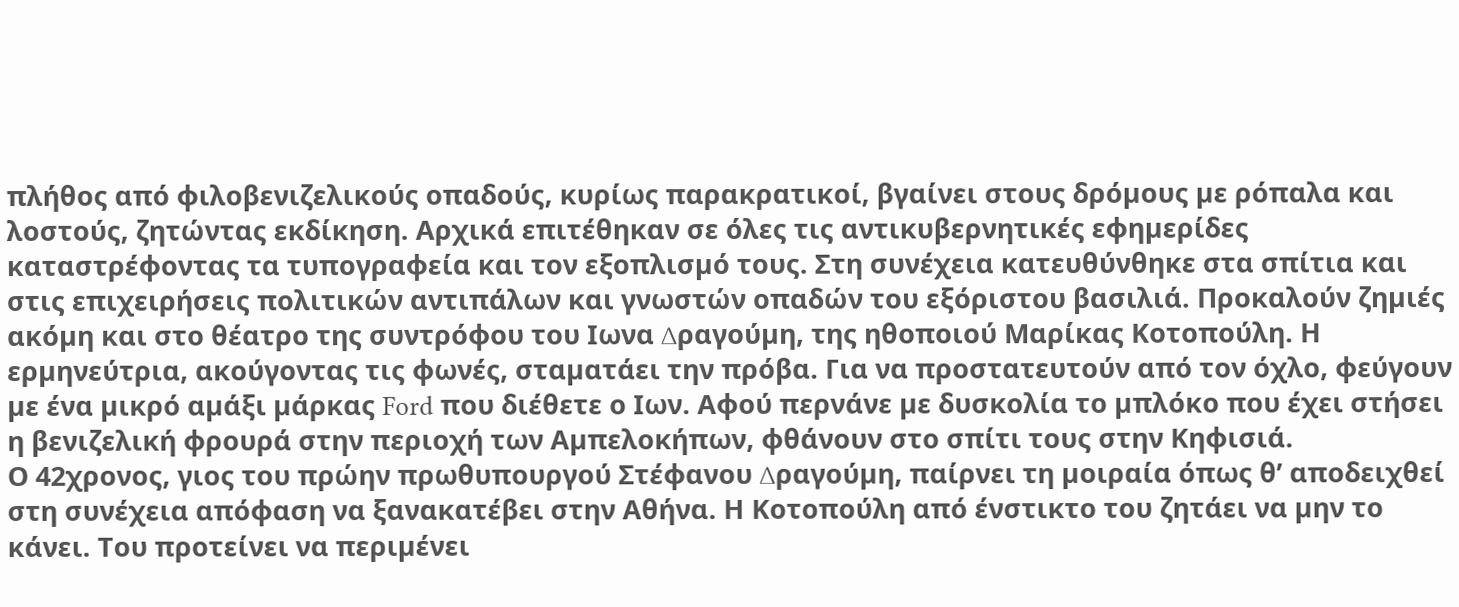πλήθος από φιλοβενιζελικούς οπαδούς, κυρίως παρακρατικοί, βγαίνει στους δρόµους µε ρόπαλα και λοστούς, ζητώντας εκδίκηση. Αρχικά επιτέθηκαν σε όλες τις αντικυβερνητικές εφηµερίδες καταστρέφοντας τα τυπογραφεία και τον εξοπλισµό τους. Στη συνέχεια κατευθύνθηκε στα σπίτια και στις επιχειρήσεις πολιτικών αντιπάλων και γνωστών οπαδών του εξόριστου βασιλιά. Προκαλούν ζηµιές ακόµη και στο θέατρο της συντρόφου του Ιωνα ∆ραγούµη, της ηθοποιού Μαρίκας Κοτοπούλη. Η ερµηνεύτρια, ακούγοντας τις φωνές, σταµατάει την πρόβα. Για να προστατευτούν από τον όχλο, φεύγουν µε ένα µικρό αµάξι µάρκας Ford που διέθετε ο Ιων. Αφού περνάνε µε δυσκολία το µπλόκο που έχει στήσει η βενιζελική φρουρά στην περιοχή των Αµπελοκήπων, φθάνουν στο σπίτι τους στην Κηφισιά.
Ο 42χρονος, γιος του πρώην πρωθυπουργού Στέφανου ∆ραγούµη, παίρνει τη µοιραία όπως θ’ αποδειχθεί στη συνέχεια απόφαση να ξανακατέβει στην Αθήνα. Η Κοτοπούλη από ένστικτο του ζητάει να µην το κάνει. Του προτείνει να περιµένει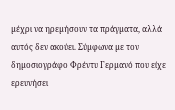µέχρι να ηρεµήσουν τα πράγµατα, αλλά αυτός δεν ακούει. Σύµφωνα µε τον δηµοσιογράφο Φρέντυ Γερµανό που είχε ερευνήσει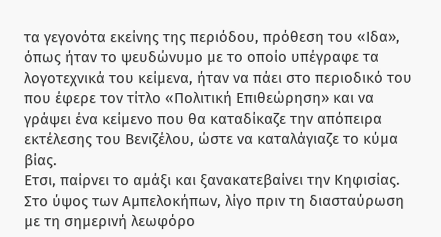τα γεγονότα εκείνης της περιόδου, πρόθεση του «Ιδα», όπως ήταν το ψευδώνυµο µε το οποίο υπέγραφε τα λογοτεχνικά του κείµενα, ήταν να πάει στο περιοδικό του που έφερε τον τίτλο «Πολιτική Επιθεώρηση» και να γράψει ένα κείµενο που θα καταδίκαζε την απόπειρα εκτέλεσης του Βενιζέλου, ώστε να καταλάγιαζε το κύµα βίας.
Ετσι, παίρνει το αµάξι και ξανακατεβαίνει την Κηφισίας. Στο ύψος των Αµπελοκήπων, λίγο πριν τη διασταύρωση µε τη σηµερινή λεωφόρο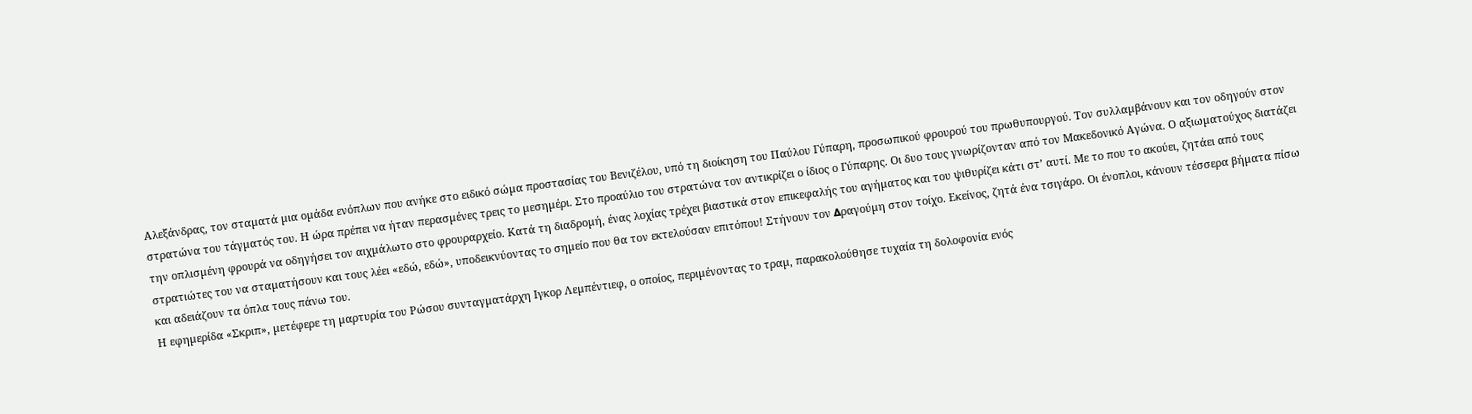Αλεξάνδρας, τον σταµατά µια οµάδα ενόπλων που ανήκε στο ειδικό σώµα προστασίας του Βενιζέλου, υπό τη διοίκηση του Παύλου Γύπαρη, προσωπικού φρουρού του πρωθυπουργού. Τον συλλαµβάνουν και τον οδηγούν στον στρατώνα του τάγµατός του. Η ώρα πρέπει να ήταν περασµένες τρεις το µεσηµέρι. Στο προαύλιο του στρατώνα τον αντικρίζει ο ίδιος ο Γύπαρης. Οι δυο τους γνωρίζονταν από τον Μακεδονικό Αγώνα. Ο αξιωµατούχος διατάζει την οπλισµένη φρουρά να οδηγήσει τον αιχµάλωτο στο φρουραρχείο. Κατά τη διαδροµή, ένας λοχίας τρέχει βιαστικά στον επικεφαλής του αγήµατος και του ψιθυρίζει κάτι στ’ αυτί. Με το που το ακούει, ζητάει από τους στρατιώτες του να σταµατήσουν και τους λέει «εδώ, εδώ», υποδεικνύοντας το σηµείο που θα τον εκτελούσαν επιτόπου! Στήνουν τον ∆ραγούµη στον τοίχο. Εκείνος, ζητά ένα τσιγάρο. Οι ένοπλοι, κάνουν τέσσερα βήµατα πίσω και αδειάζουν τα όπλα τους πάνω του.
Η εφηµερίδα «Σκριπ», µετέφερε τη µαρτυρία του Ρώσου συνταγµατάρχη Ιγκορ Λεµπέντιεφ, ο οποίος, περιµένοντας το τραµ, παρακολούθησε τυχαία τη δολοφονία ενός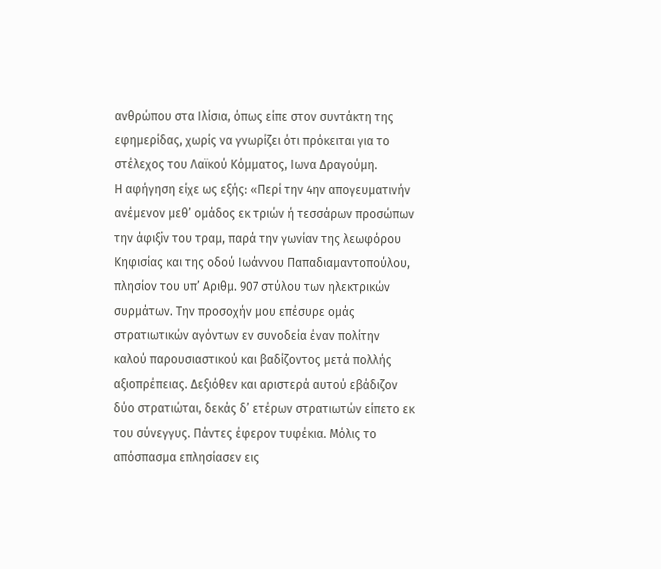ανθρώπου στα Ιλίσια, όπως είπε στον συντάκτη της εφηµερίδας, χωρίς να γνωρίζει ότι πρόκειται για το στέλεχος του Λαϊκού Κόµµατος, Ιωνα ∆ραγούµη.
Η αφήγηση είχε ως εξής: «Περί την 4ην απογευµατινήν ανέµενον µεθ’ οµάδος εκ τριών ή τεσσάρων προσώπων την άφιξiν του τραµ, παρά την γωνίαν της λεωφόρου Κηφισίας και της οδού Ιωάννου Παπαδιαµαντοπούλου, πλησίον του υπ’ Αριθµ. 907 στύλου των ηλεκτρικών συρµάτων. Την προσοχήν µου επέσυρε οµάς στρατιωτικών αγόντων εν συνοδεία έναν πολίτην καλού παρουσιαστικού και βαδίζοντος µετά πολλής αξιοπρέπειας. ∆εξιόθεν και αριστερά αυτού εβάδιζον δύο στρατιώται, δεκάς δ’ ετέρων στρατιωτών είπετο εκ του σύνεγγυς. Πάντες έφερον τυφέκια. Μόλις το απόσπασµα επλησίασεν εις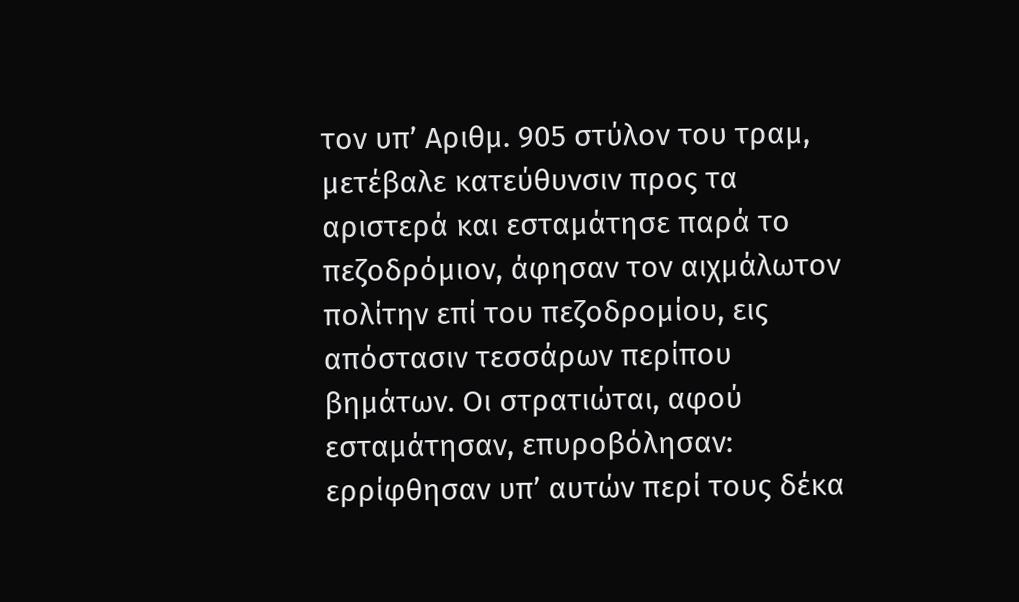τον υπ’ Αριθµ. 905 στύλον του τραµ, µετέβαλε κατεύθυνσιν προς τα αριστερά και εσταµάτησε παρά το πεζοδρόµιον, άφησαν τον αιχµάλωτον πολίτην επί του πεζοδροµίου, εις απόστασιν τεσσάρων περίπου βηµάτων. Οι στρατιώται, αφού εσταµάτησαν, επυροβόλησαν: ερρίφθησαν υπ’ αυτών περί τους δέκα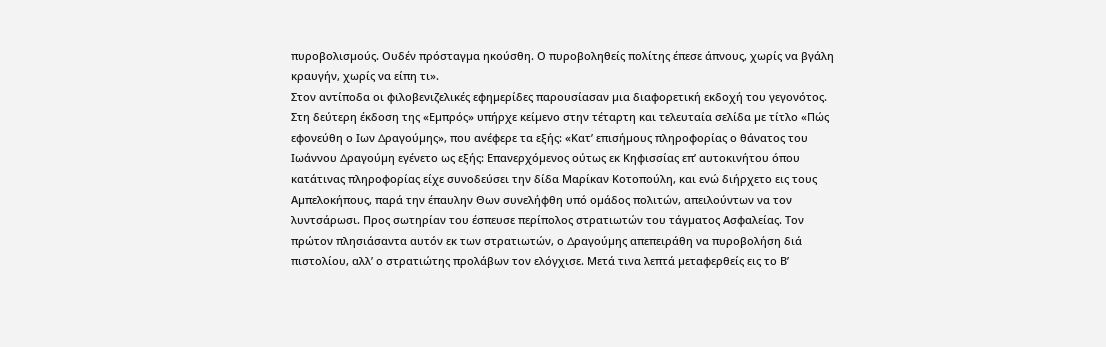πυροβολισµούς. Ουδέν πρόσταγµα ηκούσθη. Ο πυροβοληθείς πολίτης έπεσε άπνους, χωρίς να βγάλη κραυγήν, χωρίς να είπη τι».
Στον αντίποδα οι φιλοβενιζελικές εφηµερίδες παρουσίασαν µια διαφορετική εκδοχή του γεγονότος. Στη δεύτερη έκδοση της «Εµπρός» υπήρχε κείµενο στην τέταρτη και τελευταία σελίδα µε τίτλο «Πώς εφονεύθη ο Ιων ∆ραγούµης», που ανέφερε τα εξής: «Κατ’ επισήµους πληροφορίας ο θάνατος του Ιωάννου ∆ραγούµη εγένετο ως εξής: Επανερχόµενος ούτως εκ Κηφισσίας επ’ αυτοκινήτου όπου κατάτινας πληροφορίας είχε συνοδεύσει την δίδα Μαρίκαν Κοτοπούλη, και ενώ διήρχετο εις τους Αµπελοκήπους, παρά την έπαυλην Θων συνελήφθη υπό οµάδος πολιτών, απειλούντων να τον λυντσάρωσι. Προς σωτηρίαν του έσπευσε περίπολος στρατιωτών του τάγµατος Ασφαλείας. Τον πρώτον πλησιάσαντα αυτόν εκ των στρατιωτών, ο ∆ραγούµης απεπειράθη να πυροβολήση διά πιστολίου, αλλ’ ο στρατιώτης προλάβων τον ελόγχισε. Μετά τινα λεπτά µεταφερθείς εις το Β’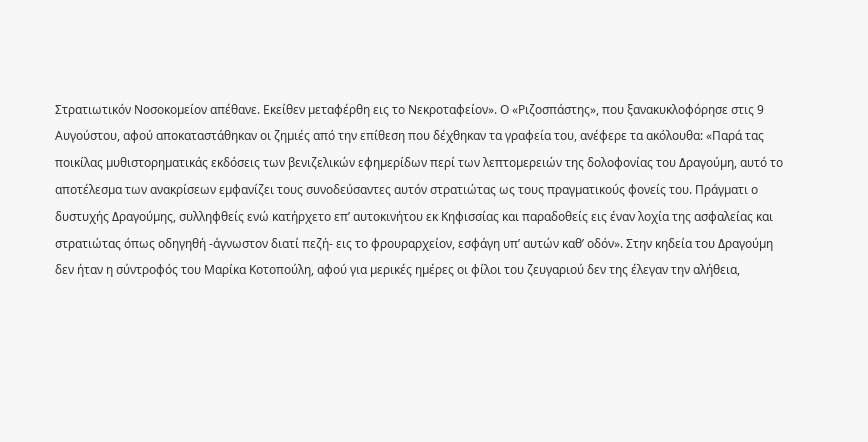Στρατιωτικόν Νοσοκοµείον απέθανε. Εκείθεν µεταφέρθη εις το Νεκροταφείον». Ο «Ριζοσπάστης», που ξανακυκλοφόρησε στις 9 Αυγούστου, αφού αποκαταστάθηκαν οι ζηµιές από την επίθεση που δέχθηκαν τα γραφεία του, ανέφερε τα ακόλουθα: «Παρά τας ποικίλας µυθιστορηµατικάς εκδόσεις των βενιζελικών εφηµερίδων περί των λεπτοµερειών της δολοφονίας του ∆ραγούµη, αυτό το αποτέλεσµα των ανακρίσεων εµφανίζει τους συνοδεύσαντες αυτόν στρατιώτας ως τους πραγµατικούς φονείς του. Πράγµατι ο δυστυχής ∆ραγούµης, συλληφθείς ενώ κατήρχετο επ’ αυτοκινήτου εκ Κηφισσίας και παραδοθείς εις έναν λοχία της ασφαλείας και στρατιώτας όπως οδηγηθή -άγνωστον διατί πεζή- εις το φρουραρχείον, εσφάγη υπ’ αυτών καθ’ οδόν». Στην κηδεία του ∆ραγούµη δεν ήταν η σύντροφός του Μαρίκα Κοτοπούλη, αφού για µερικές ηµέρες οι φίλοι του ζευγαριού δεν της έλεγαν την αλήθεια,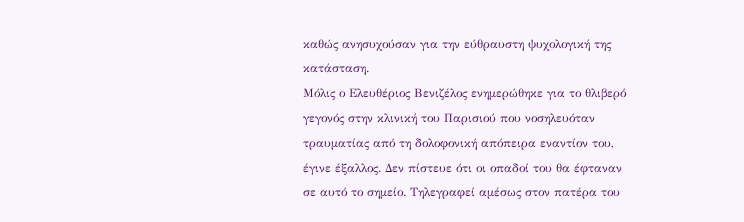καθώς ανησυχούσαν για την εύθραυστη ψυχολογική της κατάσταση.
Μόλις ο Ελευθέριος Βενιζέλος ενηµερώθηκε για το θλιβερό γεγονός στην κλινική του Παρισιού που νοσηλευόταν τραυµατίας από τη δολοφονική απόπειρα εναντίον του, έγινε έξαλλος. ∆εν πίστευε ότι οι οπαδοί του θα έφταναν σε αυτό το σηµείο. Τηλεγραφεί αµέσως στον πατέρα του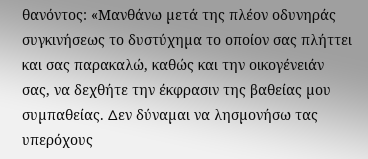θανόντος: «Μανθάνω µετά της πλέον οδυνηράς συγκινήσεως το δυστύχηµα το οποίον σας πλήττει και σας παρακαλώ, καθώς και την οικογένειάν σας, να δεχθήτε την έκφρασιν της βαθείας µου συµπαθείας. ∆εν δύναµαι να λησµονήσω τας υπερόχους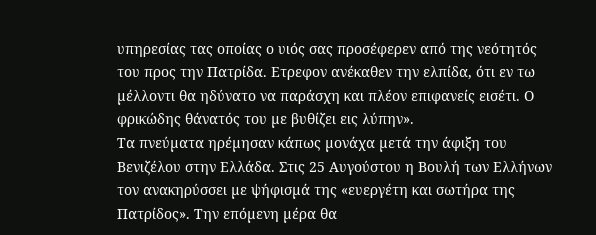υπηρεσίας τας οποίας ο υιός σας προσέφερεν από της νεότητός του προς την Πατρίδα. Ετρεφον ανέκαθεν την ελπίδα, ότι εν τω µέλλοντι θα ηδύνατο να παράσχη και πλέον επιφανείς εισέτι. Ο φρικώδης θάνατός του µε βυθίζει εις λύπην».
Τα πνεύµατα ηρέµησαν κάπως µονάχα µετά την άφιξη του Βενιζέλου στην Ελλάδα. Στις 25 Αυγούστου η Βουλή των Ελλήνων τον ανακηρύσσει µε ψήφισµά της «ευεργέτη και σωτήρα της Πατρίδος». Την επόµενη µέρα θα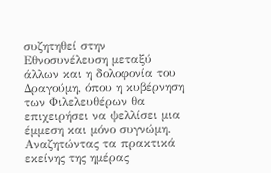συζητηθεί στην Εθνοσυνέλευση µεταξύ άλλων και η δολοφονία του ∆ραγούµη, όπου η κυβέρνηση των Φιλελευθέρων θα επιχειρήσει να ψελλίσει µια έµµεση και µόνο συγνώµη. Αναζητώντας τα πρακτικά εκείνης της ηµέρας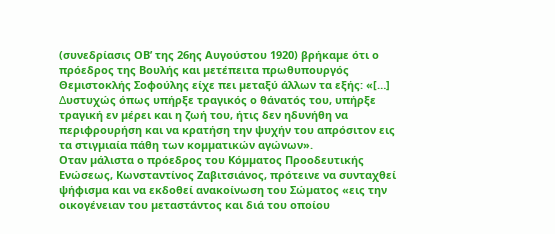(συνεδρίασις ΟΒ’ της 26ης Αυγούστου 1920) βρήκαµε ότι ο πρόεδρος της Βουλής και µετέπειτα πρωθυπουργός Θεµιστοκλής Σοφούλης είχε πει µεταξύ άλλων τα εξής: «[…] ∆υστυχώς όπως υπήρξε τραγικός ο θάνατός του, υπήρξε τραγική εν µέρει και η ζωή του, ήτις δεν ηδυνήθη να περιφρουρήση και να κρατήση την ψυχήν του απρόσιτον εις τα στιγµιαία πάθη των κοµµατικών αγώνων».
Οταν µάλιστα ο πρόεδρος του Κόµµατος Προοδευτικής Ενώσεως, Κωνσταντίνος Ζαβιτσιάνος, πρότεινε να συνταχθεί ψήφισµα και να εκδοθεί ανακοίνωση του Σώµατος «εις την οικογένειαν του µεταστάντος και διά του οποίου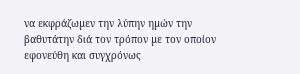να εκφράζωµεν την λύπην ηµών την βαθυτάτην διά τον τρόπον µε τον οποίον εφονεύθη και συγχρόνως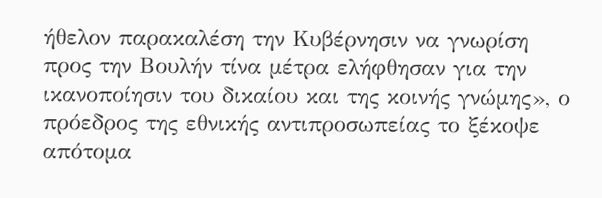ήθελον παρακαλέση την Κυβέρνησιν να γνωρίση προς την Βουλήν τίνα µέτρα ελήφθησαν για την ικανοποίησιν του δικαίου και της κοινής γνώµης», ο πρόεδρος της εθνικής αντιπροσωπείας το ξέκοψε απότοµα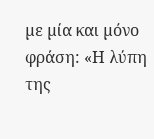µε µία και µόνο φράση: «Η λύπη της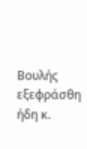Βουλής εξεφράσθη ήδη κ.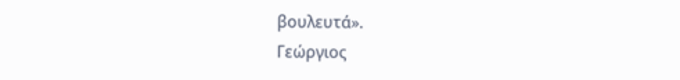βουλευτά».
Γεώργιος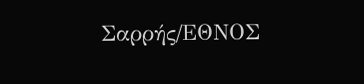Σαρρής/ΕΘΝΟΣ